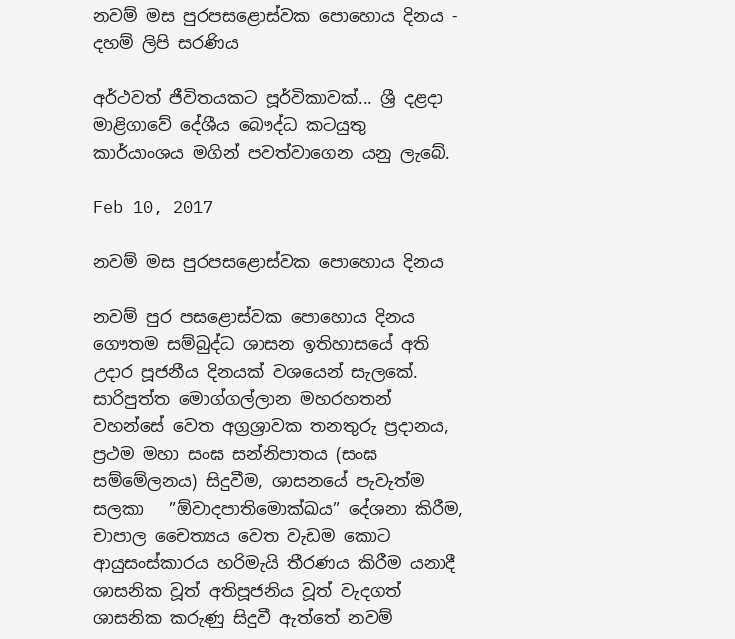නවම් මස පුරපසළොස්වක පොහොය දිනය - දහම් ලිපි සරණිය

අර්ථවත් ජීවිතයකට පූර්විකාවක්... ශ්‍රී දළදා මාළිගාවේ දේශීය බෞද්ධ කටයුතු කාර්යාංශය මගින් පවත්වාගෙන යනු ලැබේ.

Feb 10, 2017

නවම් මස පුරපසළොස්වක පොහොය දිනය

නවම් පුර පසළොස්වක පොහොය දිනය ගෞතම සම්බුද්ධ ශාසන ඉතිහාසයේ අති උදාර පූජනීය දිනයක් වශයෙන් සැලකේ. සාරිපුත්ත මොග්ගල්ලාන මහරහතන් වහන්සේ වෙත අග්‍රශ්‍රාවක තනතුරු ප්‍රදානය, ප්‍රථම මහා සංඝ සන්නිපාතය (සංඝ සම්මේලනය) සිදුවීම, ශාසනයේ පැවැත්ම සලකා   ”ඕවාදපාතිමොක්ඛය” දේශනා කිරීම, චාපාල චෛත්‍යය වෙත වැඩම කොට ආයුසංස්කාරය හරිමැයි තීරණය කිරීම යනාදී ශාසනික වූත් අතිපූජනිය වූත් වැදගත් ශාසනික කරුණු සිදුවී ඇත්තේ නවම්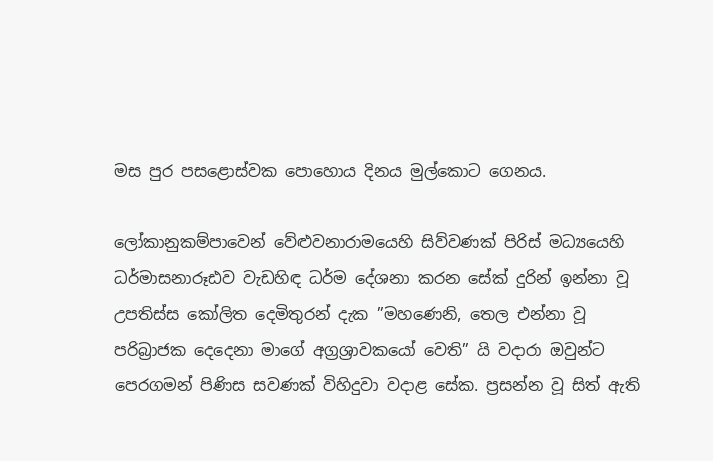මස පුර පසළොස්වක පොහොය දිනය මුල්කොට ගෙනය.

ලෝකානුකම්පාවෙන් වේළුවනාරාමයෙහි සිව්වණක් පිරිස් මධ්‍යයෙහි ධර්මාසනාරූඪව වැඩහිඳ ධර්ම දේශනා කරන සේක් දුරින් ඉන්නා වූ උපතිස්ස කෝලිත දෙමිතුරන් දැක ”මහණෙනි, තෙල එන්නා වූ පරිබ්‍රාජක දෙදෙනා මාගේ අග්‍රශ්‍රාවකයෝ වෙති” යි වදාරා ඔවුන්ට පෙරගමන් පිණිස සවණක් විහිදුවා වදාළ සේක. ප්‍රසන්න වූ සිත් ඇති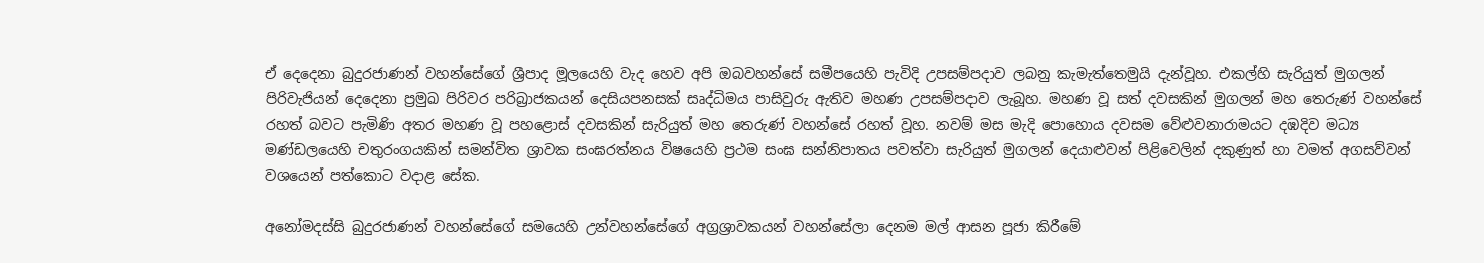ඒ දෙදෙනා බුදුරජාණන් වහන්සේගේ ශ්‍රීපාද මූලයෙහි වැද හෙව අපි ඔබවහන්සේ සමීපයෙහි පැවිදි උපසම්පදාව ලබනු කැමැත්තෙමුයි දැන්වූහ. එකල්හි සැරියුත් මුගලන් පිරිවැජියන් දෙදෙනා ප්‍රමුඛ පිරිවර පරිබ්‍රාජකයන් දෙසියපනසක් සෘද්ධිමය පාසිවුරු ඇතිව මහණ උපසම්පදාව ලැබූහ. මහණ වූ සත් දවසකින් මුගලන් මහ තෙරුණ් වහන්සේ රහත් බවට පැමිණි අතර මහණ වූ පහළොස් දවසකින් සැරියුත් මහ තෙරුණ් වහන්සේ රහත් වූහ. නවම් මස මැදි පොහොය දවසම වේළුවනාරාමයට දඹදිව මධ්‍ය මණ්ඩලයෙහි චතුරංගයකින් සමන්විත ශ්‍රාවක සංඝරත්නය විෂයෙහි ප්‍රථම සංඝ සන්නිපාතය පවත්වා සැරියුත් මුගලන් දෙයාළුවන් පිළිවෙලින් දකුණුත් හා වමත් අගසව්වන් වශයෙන් පත්කොට වදාළ සේක.

අනෝමදස්සි බුදුරජාණන් වහන්සේගේ සමයෙහි උන්වහන්සේගේ අග්‍රශ්‍රාවකයන් වහන්සේලා දෙනම මල් ආසන පූජා කිරීමේ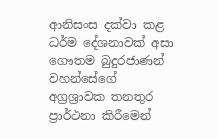ආනිසංස දක්වා කළ ධර්ම දේශනාවක් අසා ගෞතම බුදුරජාණන් වහන්සේගේ අග්‍රශ්‍රාවක තනතුර ප්‍රාර්ථනා කිරීමෙන්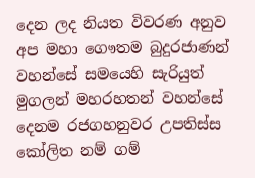දෙන ලද නියත විවරණ අනුව අප මහා ගෞතම බුදුරජාණන් වහන්සේ සමයෙහි සැරියුත් මුගලන් මහරහතන් වහන්සේ දෙනම රජගහනුවර උපතිස්ස කෝලිත නම් ගම්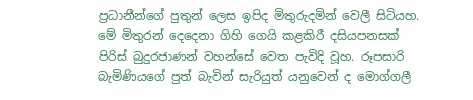ප්‍රධානීන්ගේ පුතුන් ලෙස ඉපිද මිතුරුදමින් වෙලී සිටියහ. මේ මිතුරන් දෙදෙනා ගිහි ගෙයි කළකිරී දසියපනසක් පිරිස් බුදුරජාණන් වහන්සේ වෙත පැවිදි වූහ. රූපසාරි බැමිණියගේ පුත් බැවින් සැරියුත් යනුවෙන් ද මොග්ගලී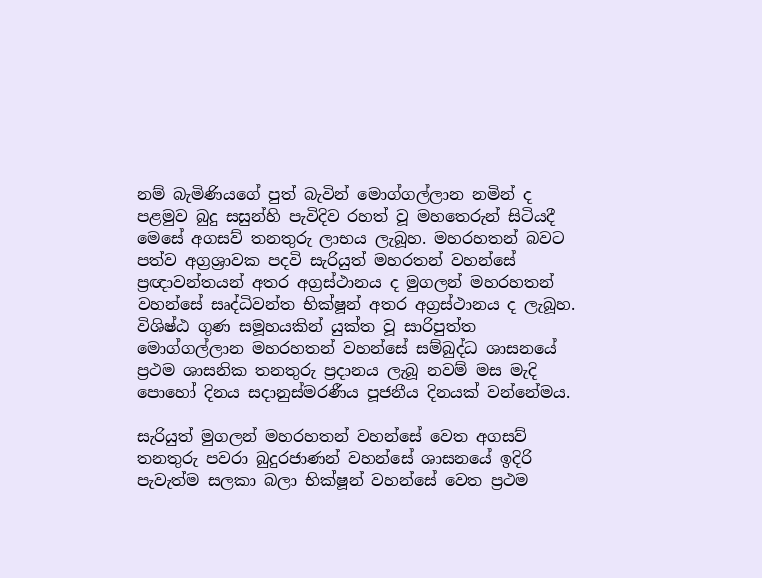නම් බැමිණියගේ පුත් බැවින් මොග්ගල්ලාන නමින් ද පළමුව බුදු සසුන්හි පැවිදිව රහත් වූ මහතෙරුන් සිටියදී මෙසේ අගසව් තනතුරු ලාභය ලැබූහ. මහරහතන් බවට පත්ව අග්‍රශ්‍රාවක පදවි සැරියුත් මහරතන් වහන්සේ ප්‍රඥාවන්තයන් අතර අග්‍රස්ථානය ද මුගලන් මහරහතන් වහන්සේ සෘද්ධිවන්ත භික්ෂූන් අතර අග්‍රස්ථානය ද ලැබූහ. විශිෂ්ඨ ගුණ සමූහයකින් යුක්ත වූ සාරිපුත්ත මොග්ගල්ලාන මහරහතන් වහන්සේ සම්බුද්ධ ශාසනයේ ප්‍රථම ශාසනික තනතුරු ප්‍රදානය ලැබූ නවම් මස මැදි පොහෝ දිනය සදානුස්මරණීය පූජනීය දිනයක් වන්නේමය.

සැරියුත් මුගලන් මහරහතන් වහන්සේ වෙත අගසව් තනතුරු පවරා බුදුරජාණන් වහන්සේ ශාසනයේ ඉදිරි පැවැත්ම සලකා බලා භික්ෂූන් වහන්සේ වෙත ප්‍රථම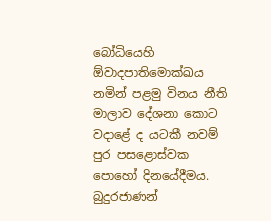බෝධියෙහි  ඕවාදපාතිමොක්ඛය නමින් පළමු විනය නීති මාලාව දේශනා කොට වදාළේ ද යටකී නවම් පුර පසළොස්වක පොහෝ දිනයේදීමය. බුදුරජාණන්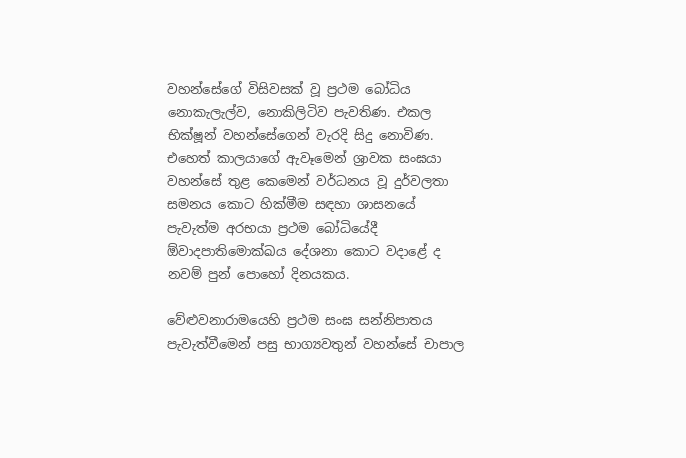වහන්සේගේ විසිවසක් වූ ප්‍රථම බෝධිය නොකැලැල්ව, නොකිලිටිව පැවතිණ. එකල භික්ෂූන් වහන්සේගෙන් වැරදි සිදු නොවිණ. එහෙත් කාලයාගේ ඇවෑමෙන් ශ්‍රාවක සංඝයා වහන්සේ තුළ කෙමෙන් වර්ධනය වූ දුර්වලතා සමනය කොට හික්මීම සඳහා ශාසනයේ පැවැත්ම අරභයා ප්‍රථම බෝධියේදී  ඕවාදපාතිමොක්ඛය දේශනා කොට වදාළේ ද නවම් පුන් පොහෝ දිනයකය.

වේළුවනාරාමයෙහි ප්‍රථම සංඝ සන්නිපාතය පැවැත්වීමෙන් පසු භාග්‍යවතුන් වහන්සේ චාපාල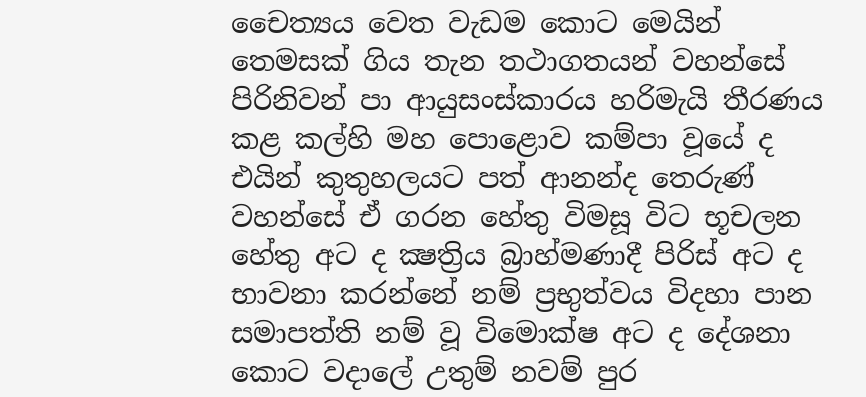චෛත්‍යය වෙත වැඩම කොට මෙයින් තෙමසක් ගිය තැන තථාගතයන් වහන්සේ පිරිනිවන් පා ආයුසංස්කාරය හරිමැයි තීරණය කළ කල්හි මහ පොළොව කම්පා වූයේ ද එයින් කුතුහලයට පත් ආනන්ද තෙරුණ් වහන්සේ ඒ ගරන හේතු විමසූ විට භූචලන හේතු අට ද ක්‍ෂත්‍රිය බ්‍රාහ්මණාදී පිරිස් අට ද භාවනා කරන්නේ නම් ප්‍රභුත්වය විදහා පාන සමාපත්ති නම් වූ විමොක්ෂ අට ද දේශනා කොට වදාලේ උතුම් නවම් පුර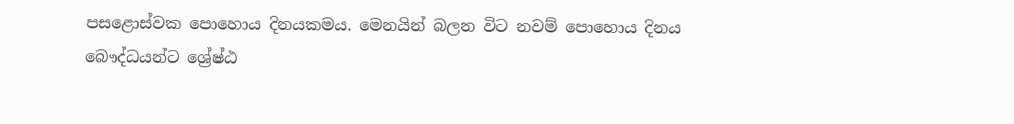පසළොස්වක පොහොය දිනයකමය. මෙනයින් බලන විට නවම් පොහොය දිනය බෞද්ධයන්ට ශ්‍රේෂ්ඨ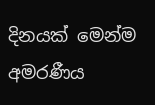දිනයක් මෙන්ම අමරණීය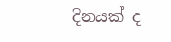දිනයක් ද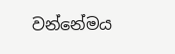වන්නේමය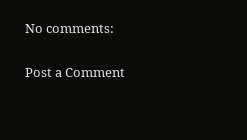No comments:

Post a Comment